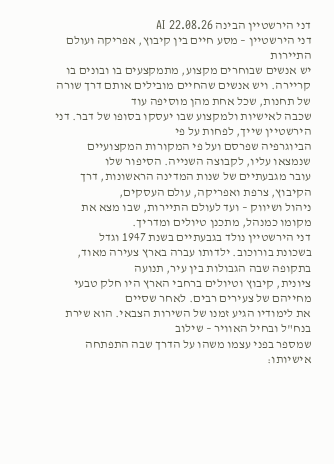דני הירשטיין הבינה AI 22.08.26
דני הירשטיין – מסע חיים בין קיבוץ, אפריקה ועולם התיירות
יש אנשים שבוחרים מקצוע, מתמקצעים בו ובונים בו
קריירה. ויש אנשים שהחיים מובילים אותם דרך שורה של תחנות, שכל אחת מהן מוסיפה עוד
שכבה לאישיות ולמקצוע שבו יעסקו בסופו של דבר. דני הירשטיין שייך, לפחות על פי
הביוגרפיה שפרסם ועל פי המקורות המקצועיים שנמצאו עליו, לקבוצה השנייה. הסיפור שלו
עובר מגבעתיים של שנות המדינה הראשונות, דרך הקיבוץ, צרפת ואפריקה, עולם העסקים,
ניהול ושיווק – ועד לעולם התיירות, שבו מצא את מקומו כמנהל, מתכנן טיולים ומדריך.
דני הירשטיין נולד בגבעתיים בשנת 1947 וגדל
בשכונת בורוכוב. ילדותו עברה בארץ צעירה מאוד, בתקופה שבה הגבולות בין עיר, תנועה
ציונית, קיבוץ וטיולים ברחבי הארץ היו חלק טבעי מחייהם של צעירים רבים. לאחר שסיים
את לימודיו הגיע זמנו של השירות הצבאי. הוא שירת בנח"ל ובחיל האוויר – שילוב
שמספר בפני עצמו משהו על הדרך שבה התפתחה אישיותו: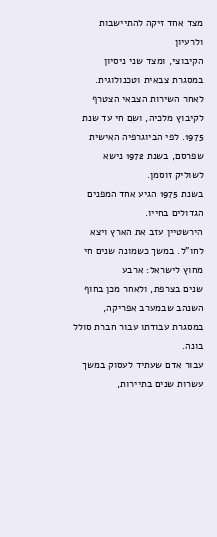מצד אחד זיקה להתיישבות ולרעיון
הקיבוצי, ומצד שני ניסיון במסגרת צבאית וטכנולוגית. לאחר השירות הצבאי הצטרף
לקיבוץ מלכיה, ושם חי עד שנת 1975. לפי הביוגרפיה האישית שפרסם, בשנת 1972 נישא
לשוליק זוסמן.
בשנת 1975 הגיע אחד המפנים הגדולים בחייו.
הירשטיין עזב את הארץ ויצא לחו"ל. במשך כשמונה שנים חי מחוץ לישראל: ארבע
שנים בצרפת, ולאחר מכן בחוף השנהב שבמערב אפריקה, במסגרת עבודתו עבור חברת סולל
בונה.
עבור אדם שעתיד לעסוק במשך עשרות שנים בתיירות,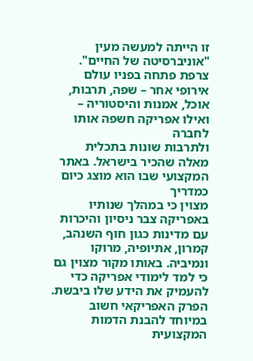זו הייתה למעשה מעין "אוניברסיטה של החיים". צרפת פתחה בפניו עולם
אירופי אחר – שפה, תרבות, אוכל, אמנות והיסטוריה – ואילו אפריקה חשפה אותו לחברה
ולתרבות שונות בתכלית מאלה שהכיר בישראל. באתר המקצועי שבו הוא מוצג כיום כמדריך
מצוין כי במהלך שנותיו באפריקה צבר ניסיון והיכרות עם מדינות כגון חוף השנהב,
קמרון, אתיופיה, מרוקו ונמיביה. באותו מקור מצוין גם כי למד לימודי אפריקה כדי
להעמיק את הידע שלו ביבשת.
הפרק האפריקאי חשוב במיוחד להבנת הדמות המקצועית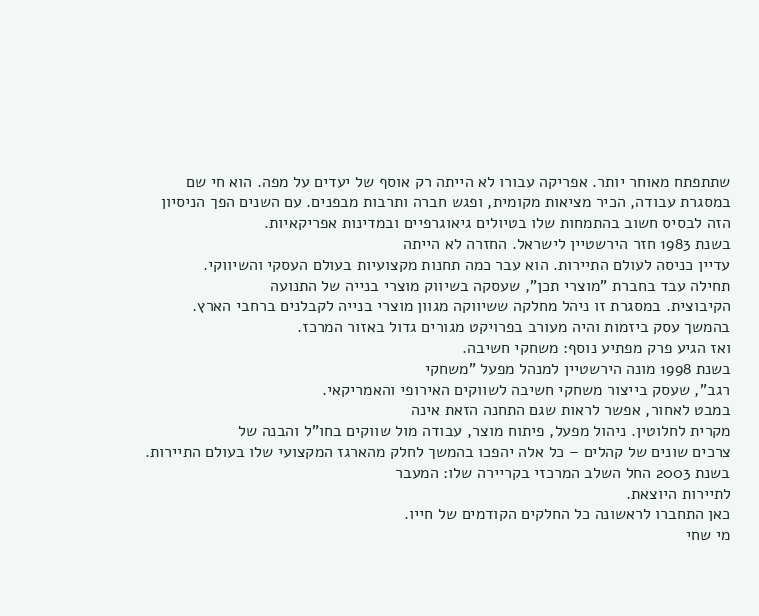שתתפתח מאוחר יותר. אפריקה עבורו לא הייתה רק אוסף של יעדים על מפה. הוא חי שם
במסגרת עבודה, הכיר מציאות מקומית, ופגש חברה ותרבות מבפנים. עם השנים הפך הניסיון
הזה לבסיס חשוב בהתמחות שלו בטיולים גיאוגרפיים ובמדינות אפריקאיות.
בשנת 1983 חזר הירשטיין לישראל. החזרה לא הייתה
עדיין כניסה לעולם התיירות. הוא עבר כמה תחנות מקצועיות בעולם העסקי והשיווקי.
תחילה עבד בחברת "מוצרי תכן", שעסקה בשיווק מוצרי בנייה של התנועה
הקיבוצית. במסגרת זו ניהל מחלקה ששיווקה מגוון מוצרי בנייה לקבלנים ברחבי הארץ.
בהמשך עסק ביזמות והיה מעורב בפרויקט מגורים גדול באזור המרכז.
ואז הגיע פרק מפתיע נוסף: משחקי חשיבה.
בשנת 1998 מונה הירשטיין למנהל מפעל "משחקי
רגב", שעסק בייצור משחקי חשיבה לשווקים האירופי והאמריקאי.
במבט לאחור, אפשר לראות שגם התחנה הזאת אינה
מקרית לחלוטין. ניהול מפעל, פיתוח מוצר, עבודה מול שווקים בחו"ל והבנה של
צרכים שונים של קהלים – כל אלה יהפכו בהמשך לחלק מהארגז המקצועי שלו בעולם התיירות.
בשנת 2003 החל השלב המרכזי בקריירה שלו: המעבר
לתיירות היוצאת.
כאן התחברו לראשונה כל החלקים הקודמים של חייו.
מי שחי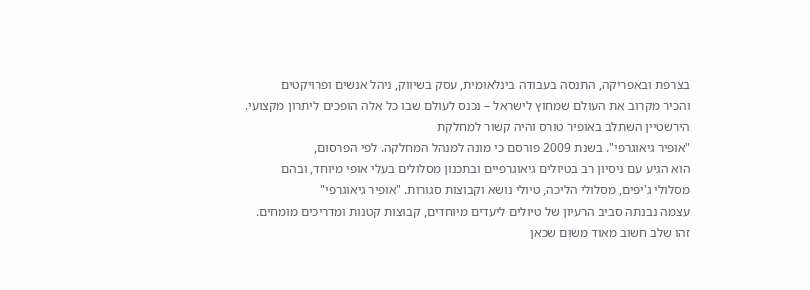בצרפת ובאפריקה, התנסה בעבודה בינלאומית, עסק בשיווק, ניהל אנשים ופרויקטים
והכיר מקרוב את העולם שמחוץ לישראל – נכנס לעולם שבו כל אלה הופכים ליתרון מקצועי.
הירשטיין השתלב באופיר טורס והיה קשור למחלקת
"אופיר גיאוגרפי". בשנת 2009 פורסם כי מונה למנהל המחלקה. לפי הפרסום,
הוא הגיע עם ניסיון רב בטיולים גיאוגרפיים ובתכנון מסלולים בעלי אופי מיוחד, ובהם
מסלולי ג'יפים, מסלולי הליכה, טיולי נושא וקבוצות סגורות. "אופיר גיאוגרפי"
עצמה נבנתה סביב הרעיון של טיולים ליעדים מיוחדים, קבוצות קטנות ומדריכים מומחים.
זהו שלב חשוב מאוד משום שכאן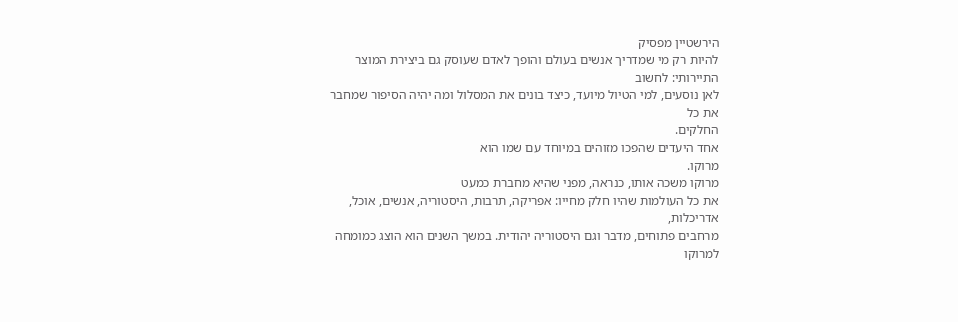הירשטיין מפסיק
להיות רק מי שמדריך אנשים בעולם והופך לאדם שעוסק גם ביצירת המוצר התיירותי: לחשוב
לאן נוסעים, למי הטיול מיועד, כיצד בונים את המסלול ומה יהיה הסיפור שמחבר את כל
החלקים.
אחד היעדים שהפכו מזוהים במיוחד עם שמו הוא
מרוקו.
מרוקו משכה אותו, כנראה, מפני שהיא מחברת כמעט
את כל העולמות שהיו חלק מחייו: אפריקה, תרבות, היסטוריה, אנשים, אוכל, אדריכלות,
מרחבים פתוחים, מדבר וגם היסטוריה יהודית. במשך השנים הוא הוצג כמומחה למרוקו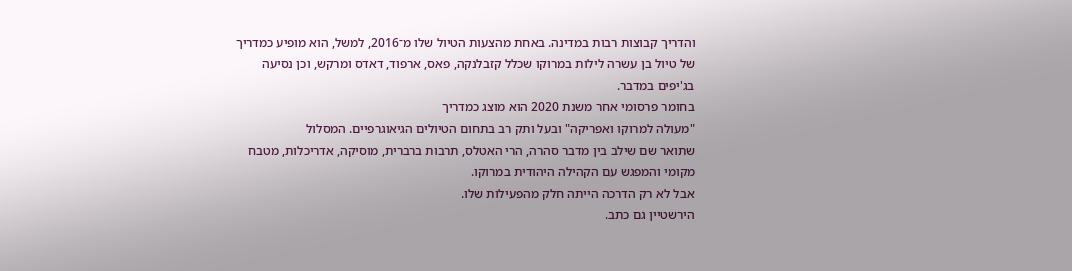והדריך קבוצות רבות במדינה. באחת מהצעות הטיול שלו מ־2016, למשל, הוא מופיע כמדריך
של טיול בן עשרה לילות במרוקו שכלל קזבלנקה, פאס, ארפוד, דאדס ומרקש, וכן נסיעה
בג'יפים במדבר.
בחומר פרסומי אחר משנת 2020 הוא מוצג כמדריך
"מעולה למרוקו ואפריקה" ובעל ותק רב בתחום הטיולים הגיאוגרפיים. המסלול
שתואר שם שילב בין מדבר סהרה, הרי האטלס, תרבות ברברית, מוסיקה, אדריכלות, מטבח
מקומי והמפגש עם הקהילה היהודית במרוקו.
אבל לא רק הדרכה הייתה חלק מהפעילות שלו.
הירשטיין גם כתב.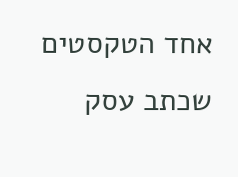אחד הטקסטים שכתב עסק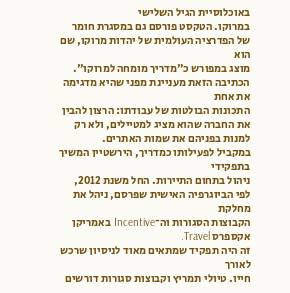באוכלוסיית הגיל השלישי
במרוקו. הטקסט פורסם גם במסגרת חומר של הפדרציה העולמית של יהדות מרוקו, שם הוא
מוצג במפורש כ"מדריך מומחה למרוקו".
הכתיבה הזאת מעניינת מפני שהיא מדגימה את אחת
התכונות הבולטות של עבודתו: הרצון להבין את החברה שהוא מציג למטיילים, ולא רק
למנות בפניהם את שמות האתרים.
במקביל לפעילותו כמדריך, הירשטיין המשיך בתפקידי
ניהול בתחום התיירות. החל משנת 2012, לפי הביוגרפיה האישית שפרסם, ניהל את מחלקת
הקבוצות הסגורות וה־Incentive באמריקן אקספרס Travel.
זה היה תפקיד שמתאים מאוד לניסיון שרכש לאורך
חייו. טיולי תמריץ וקבוצות סגורות דורשים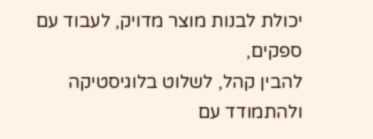יכולת לבנות מוצר מדויק, לעבוד עם ספקים,
להבין קהל, לשלוט בלוגיסטיקה ולהתמודד עם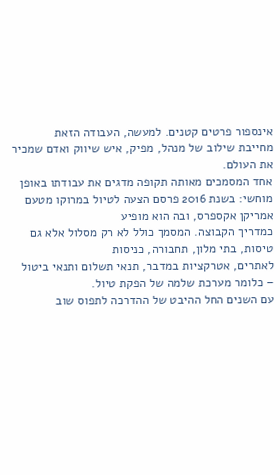אינספור פרטים קטנים. למעשה, העבודה הזאת
מחייבת שילוב של מנהל, מפיק, איש שיווק ואדם שמכיר את העולם.
אחד המסמכים מאותה תקופה מדגים את עבודתו באופן
מוחשי: בשנת 2016 פרסם הצעה לטיול במרוקו מטעם אמריקן אקספרס, ובה הוא מופיע
כמדריך הקבוצה. המסמך כולל לא רק מסלול אלא גם טיסות, בתי מלון, תחבורה, כניסות
לאתרים, אטרקציות במדבר, תנאי תשלום ותנאי ביטול – כלומר מערכת שלמה של הפקת טיול.
עם השנים החל ההיבט של ההדרכה לתפוס שוב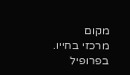מקום
מרכזי בחייו.
בפרופיל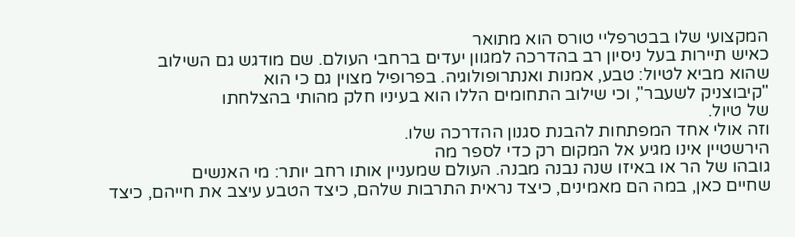המקצועי שלו בבטרפליי טורס הוא מתואר
כאיש תיירות בעל ניסיון רב בהדרכה למגוון יעדים ברחבי העולם. שם מודגש גם השילוב
שהוא מביא לטיול: טבע, אמנות ואנתרופולוגיה. בפרופיל מצוין גם כי הוא
"קיבוצניק לשעבר", וכי שילוב התחומים הללו הוא בעיניו חלק מהותי בהצלחתו
של טיול.
וזה אולי אחד המפתחות להבנת סגנון ההדרכה שלו.
הירשטיין אינו מגיע אל המקום רק כדי לספר מה
גובהו של הר או באיזו שנה נבנה מבנה. העולם שמעניין אותו רחב יותר: מי האנשים
שחיים כאן, במה הם מאמינים, כיצד נראית התרבות שלהם, כיצד הטבע עיצב את חייהם, כיצד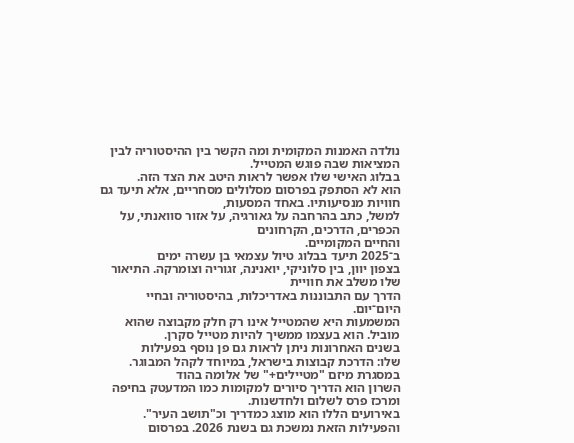נולדה האמנות המקומית ומה הקשר בין ההיסטוריה לבין המציאות שבה פוגש המטייל.
בבלוג האישי שלו אפשר לראות היטב את הצד הזה.
הוא לא הסתפק בפרסום מסלולים מסחריים, אלא תיעד גם חוויות מנסיעותיו. באחד המסעות,
למשל, כתב בהרחבה על גאורגיה, על אזור סוואנתי, על הכפרים, הדרכים, הקרחונים
והחיים המקומיים.
ב־2025 תיעד בבלוג טיול עצמאי בן עשרה ימים
בצפון יוון, בין סלוניקי, יואנינה, זגוריה וצומרקה. התיאור שלו משלב את חוויית
הדרך עם התבוננות באדריכלות, בהיסטוריה ובחיי היום־יום.
המשמעות היא שהמטייל אינו רק חלק מקבוצה שהוא
מוביל. הוא בעצמו ממשיך להיות מטייל סקרן.
בשנים האחרונות ניתן לראות גם פן נוסף בפעילות
שלו: הדרכת קבוצות בישראל, במיוחד לקהל המבוגר.
במסגרת מיזם "מטיילים+" של אלומה בהוד
השרון הוא הדריך סיורים למקומות כמו המדעטק בחיפה ומרכז פרס לשלום ולחדשנות.
באירועים הללו הוא מוצג כמדריך וכ"תושב העיר".
והפעילות הזאת נמשכת גם בשנת 2026. בפרסום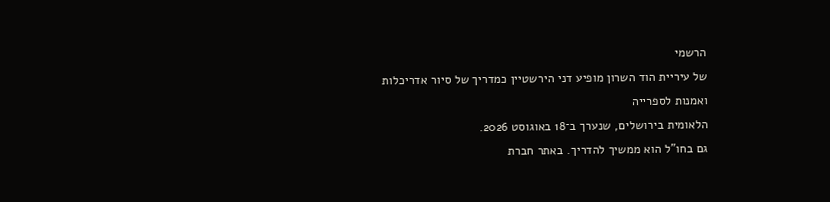הרשמי
של עיריית הוד השרון מופיע דני הירשטיין כמדריך של סיור אדריכלות ואמנות לספרייה
הלאומית בירושלים, שנערך ב־18 באוגוסט 2026.
גם בחו"ל הוא ממשיך להדריך. באתר חברת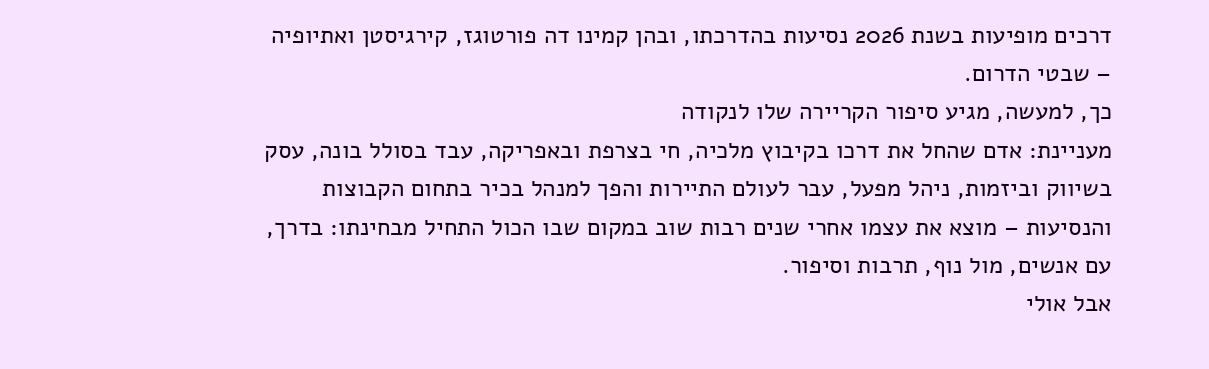דרכים מופיעות בשנת 2026 נסיעות בהדרכתו, ובהן קמינו דה פורטוגז, קירגיסטן ואתיופיה – שבטי הדרום.
כך, למעשה, מגיע סיפור הקריירה שלו לנקודה
מעניינת: אדם שהחל את דרכו בקיבוץ מלכיה, חי בצרפת ובאפריקה, עבד בסולל בונה, עסק
בשיווק וביזמות, ניהל מפעל, עבר לעולם התיירות והפך למנהל בכיר בתחום הקבוצות
והנסיעות – מוצא את עצמו אחרי שנים רבות שוב במקום שבו הכול התחיל מבחינתו: בדרך,
עם אנשים, מול נוף, תרבות וסיפור.
אבל אולי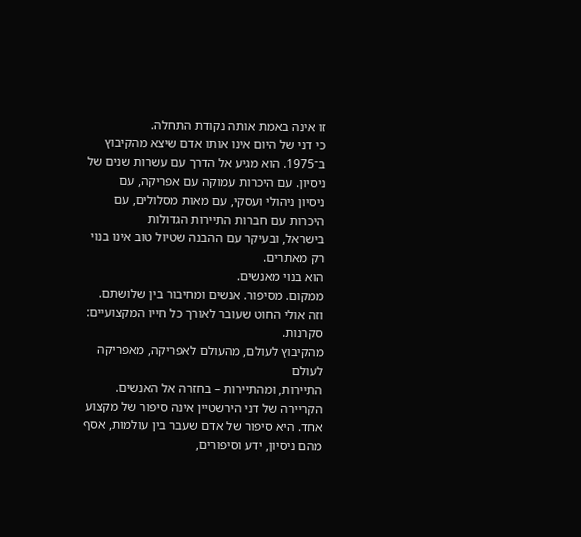זו אינה באמת אותה נקודת התחלה.
כי דני של היום אינו אותו אדם שיצא מהקיבוץ
ב־1975. הוא מגיע אל הדרך עם עשרות שנים של ניסיון. עם היכרות עמוקה עם אפריקה, עם
ניסיון ניהולי ועסקי, עם מאות מסלולים, עם היכרות עם חברות התיירות הגדולות
בישראל, ובעיקר עם ההבנה שטיול טוב אינו בנוי רק מאתרים.
הוא בנוי מאנשים.
ממקום. מסיפור. אנשים ומחיבור בין שלושתם.
וזה אולי החוט שעובר לאורך כל חייו המקצועיים:
סקרנות.
מהקיבוץ לעולם, מהעולם לאפריקה, מאפריקה לעולם
התיירות, ומהתיירות – בחזרה אל האנשים.
הקריירה של דני הירשטיין אינה סיפור של מקצוע אחד. היא סיפור של אדם שעבר בין עולמות, אסף מהם ניסיון, ידע וסיפורים,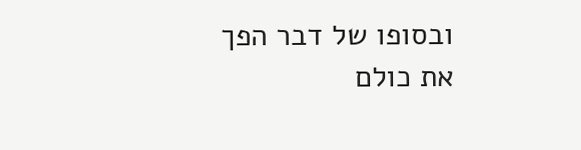ובסופו של דבר הפך את כולם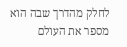לחלק מהדרך שבה הוא מספר את העולם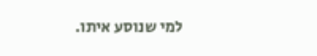למי שנוסע איתו.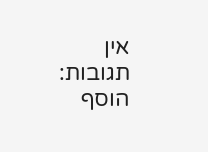אין תגובות:
הוסף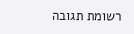רשומת תגובה